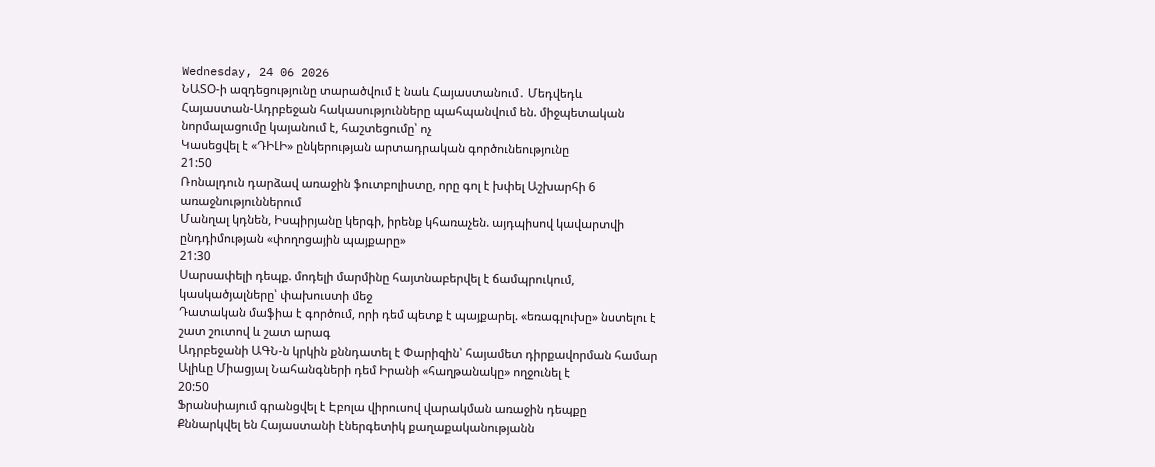Wednesday, 24 06 2026
ՆԱՏՕ-ի ազդեցությունը տարածվում է նաև Հայաստանում․ Մեդվեդև
Հայաստան-Ադրբեջան հակասությունները պահպանվում են. միջպետական նորմալացումը կայանում է, հաշտեցումը՝ ոչ
Կասեցվել է «ԴԻԼԻ» ընկերության արտադրական գործունեությունը
21:50
Ռոնալդուն դարձավ առաջին ֆուտբոլիստը, որը գոլ է խփել Աշխարհի 6 առաջնություններում
Մանղալ կդնեն, Իսպիրյանը կերգի, իրենք կհառաչեն. այդպիսով կավարտվի ընդդիմության «փողոցային պայքարը»
21:30
Սարսափելի դեպք. մոդելի մարմինը հայտնաբերվել է ճամպրուկում, կասկածյալները՝ փախուստի մեջ
Դատական մաֆիա է գործում, որի դեմ պետք է պայքարել. «եռագլուխը» նստելու է շատ շուտով և շատ արագ
Ադրբեջանի ԱԳՆ-ն կրկին քննդատել է Փարիզին՝ հայամետ դիրքավորման համար
Ալիևը Միացյալ Նահանգների դեմ Իրանի «հաղթանակը» ողջունել է
20:50
Ֆրանսիայում գրանցվել է Էբոլա վիրուսով վարակման առաջին դեպքը
Քննարկվել են Հայաստանի էներգետիկ քաղաքականությանն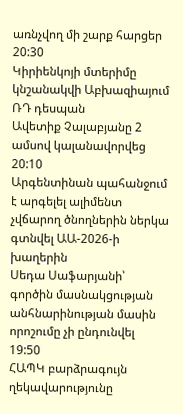առնչվող մի շարք հարցեր
20:30
Կիրիենկոյի մտերիմը կնշանակվի Աբխազիայում ՌԴ դեսպան
Ավետիք Չալաբյանը 2 ամսով կալանավորվեց
20:10
Արգենտինան պահանջում է արգելել ալիմենտ չվճարող ծնողներին ներկա գտնվել ԱԱ-2026-ի խաղերին
Սեդա Սաֆարյանի՝ գործին մասնակցության անհնարինության մասին որոշումը չի ընդունվել
19:50
ՀԱՊԿ բարձրագույն ղեկավարությունը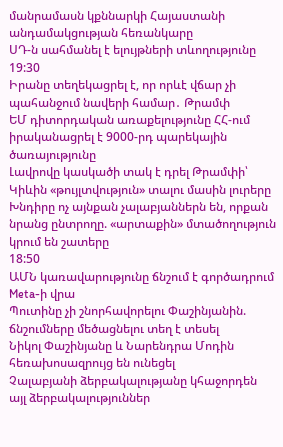մանրամասն կքննարկի Հայաստանի անդամակցության հեռանկարը
ՍԴ-ն սահմանել է ելույթների տևողությունը
19:30
Իրանը տեղեկացրել է, որ որևէ վճար չի պահանջում նավերի համար․ Թրամփ
ԵՄ դիտորդական առաքելությունը ՀՀ-ում իրականացրել է 9000-րդ պարեկային ծառայությունը
Լավրովը կասկածի տակ է դրել Թրամփի՝ Կիևին «թույլտվություն» տալու մասին լուրերը
Խնդիրը ոչ այնքան չալաբյաններն են, որքան նրանց ընտրողը. «արտաքին» մտածողություն կրում են շատերը
18:50
ԱՄՆ կառավարությունը ճնշում է գործադրում Meta-ի վրա
Պուտինը չի շնորհավորելու Փաշինյանին. ճնշումները մեծացնելու տեղ է տեսել
Նիկոլ Փաշինյանը և Նարենդրա Մոդին հեռախոսազրույց են ունեցել
Չալաբյանի ձերբակալությանը կհաջորդեն այլ ձերբակալություններ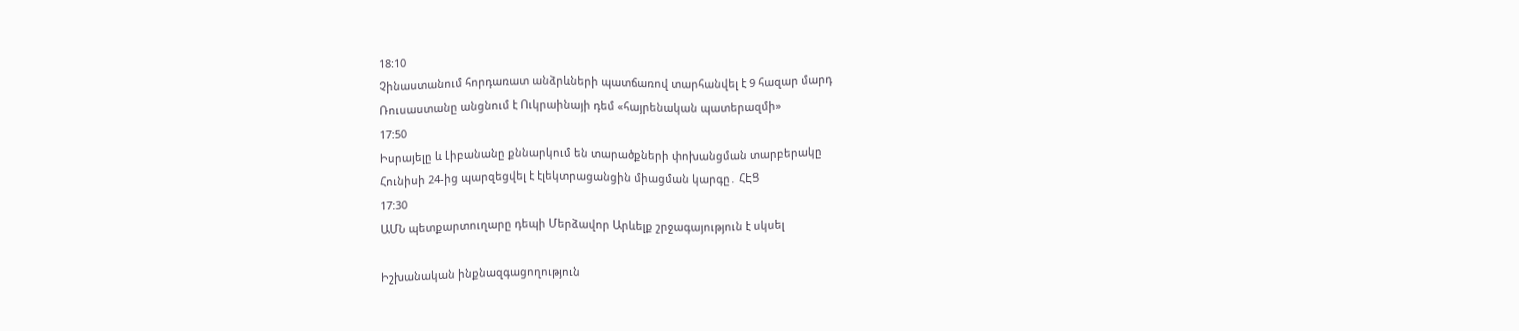18:10
Չինաստանում հորդառատ անձրևների պատճառով տարհանվել է 9 հազար մարդ
Ռուսաստանը անցնում է Ուկրաինայի դեմ «հայրենական պատերազմի»
17:50
Իսրայելը և Լիբանանը քննարկում են տարածքների փոխանցման տարբերակը
Հունիսի 24-ից պարզեցվել է էլեկտրացանցին միացման կարգը․ ՀԷՑ
17:30
ԱՄՆ պետքարտուղարը դեպի Մերձավոր Արևելք շրջագայություն է սկսել

Իշխանական ինքնազգացողություն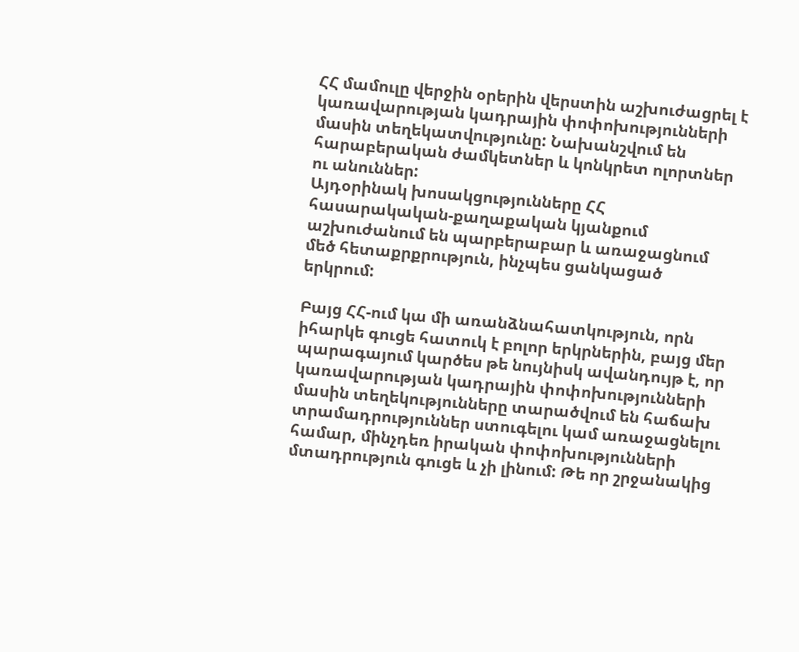ՀՀ մամուլը վերջին օրերին վերստին աշխուժացրել է կառավարության կադրային փոփոխությունների մասին տեղեկատվությունը: Նախանշվում են հարաբերական ժամկետներ և կոնկրետ ոլորտներ ու անուններ:
Այդօրինակ խոսակցությունները ՀՀ հասարակական-քաղաքական կյանքում աշխուժանում են պարբերաբար և առաջացնում մեծ հետաքրքրություն, ինչպես ցանկացած երկրում:

Բայց ՀՀ-ում կա մի առանձնահատկություն, որն իհարկե գուցե հատուկ է բոլոր երկրներին, բայց մեր պարագայում կարծես թե նույնիսկ ավանդույթ է, որ կառավարության կադրային փոփոխությունների մասին տեղեկությունները տարածվում են հաճախ տրամադրություններ ստուգելու կամ առաջացնելու համար, մինչդեռ իրական փոփոխությունների մտադրություն գուցե և չի լինում: Թե որ շրջանակից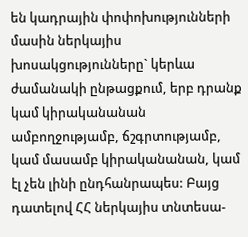են կադրային փոփոխությունների մասին ներկայիս խոսակցությունները` կերևա ժամանակի ընթացքում, երբ դրանք կամ կիրականանան ամբողջությամբ, ճշգրտությամբ, կամ մասամբ կիրականանան, կամ էլ չեն լինի ընդհանրապես: Բայց դատելով ՀՀ ներկայիս տնտեսա-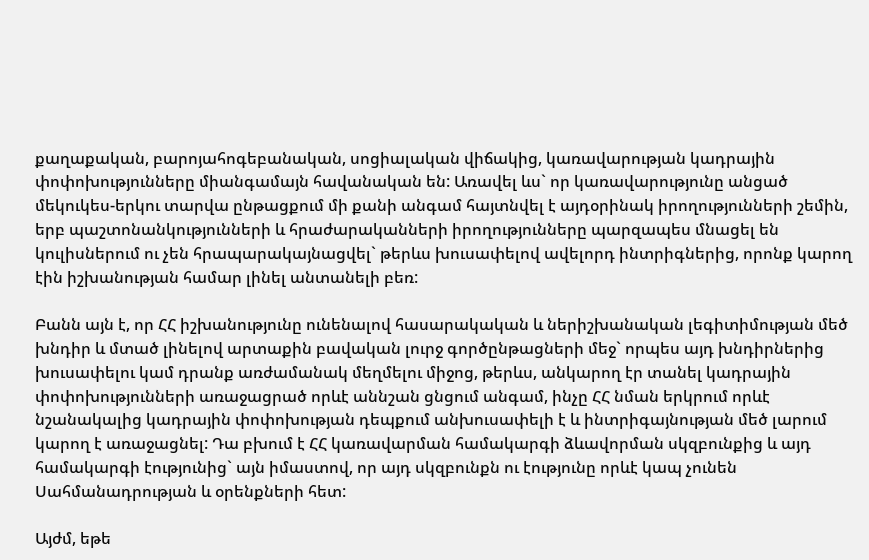քաղաքական, բարոյահոգեբանական, սոցիալական վիճակից, կառավարության կադրային փոփոխությունները միանգամայն հավանական են: Առավել ևս` որ կառավարությունը անցած մեկուկես-երկու տարվա ընթացքում մի քանի անգամ հայտնվել է այդօրինակ իրողությունների շեմին, երբ պաշտոնանկությունների և հրաժարականների իրողությունները պարզապես մնացել են կուլիսներում ու չեն հրապարակայնացվել` թերևս խուսափելով ավելորդ ինտրիգներից, որոնք կարող էին իշխանության համար լինել անտանելի բեռ:

Բանն այն է, որ ՀՀ իշխանությունը ունենալով հասարակական և ներիշխանական լեգիտիմության մեծ խնդիր և մտած լինելով արտաքին բավական լուրջ գործընթացների մեջ` որպես այդ խնդիրներից խուսափելու կամ դրանք առժամանակ մեղմելու միջոց, թերևս, անկարող էր տանել կադրային փոփոխությունների առաջացրած որևէ աննշան ցնցում անգամ, ինչը ՀՀ նման երկրում որևէ նշանակալից կադրային փոփոխության դեպքում անխուսափելի է և ինտրիգայնության մեծ լարում կարող է առաջացնել: Դա բխում է ՀՀ կառավարման համակարգի ձևավորման սկզբունքից և այդ համակարգի էությունից` այն իմաստով, որ այդ սկզբունքն ու էությունը որևէ կապ չունեն Սահմանադրության և օրենքների հետ:

Այժմ, եթե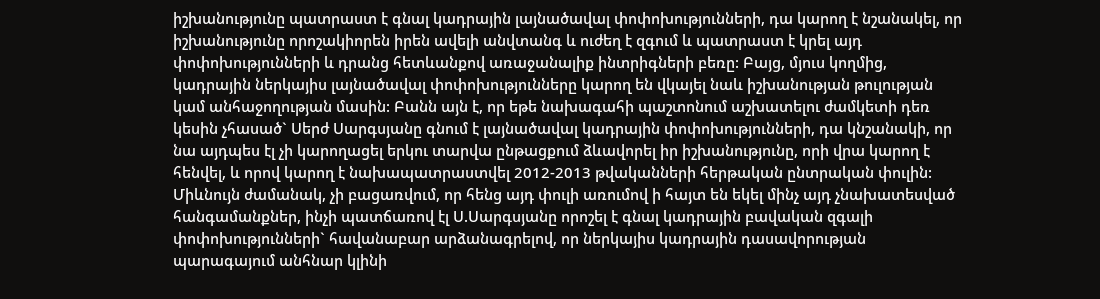իշխանությունը պատրաստ է գնալ կադրային լայնածավալ փոփոխությունների, դա կարող է նշանակել, որ իշխանությունը որոշակիորեն իրեն ավելի անվտանգ և ուժեղ է զգում և պատրաստ է կրել այդ փոփոխությունների և դրանց հետևանքով առաջանալիք ինտրիգների բեռը: Բայց, մյուս կողմից, կադրային ներկայիս լայնածավալ փոփոխությունները կարող են վկայել նաև իշխանության թուլության կամ անհաջողության մասին: Բանն այն է, որ եթե նախագահի պաշտոնում աշխատելու ժամկետի դեռ կեսին չհասած` Սերժ Սարգսյանը գնում է լայնածավալ կադրային փոփոխությունների, դա կնշանակի, որ նա այդպես էլ չի կարողացել երկու տարվա ընթացքում ձևավորել իր իշխանությունը, որի վրա կարող է հենվել, և որով կարող է նախապատրաստվել 2012-2013 թվականների հերթական ընտրական փուլին: Միևնույն ժամանակ, չի բացառվում, որ հենց այդ փուլի առումով ի հայտ են եկել մինչ այդ չնախատեսված հանգամանքներ, ինչի պատճառով էլ Ս.Սարգսյանը որոշել է գնալ կադրային բավական զգալի փոփոխությունների` հավանաբար արձանագրելով, որ ներկայիս կադրային դասավորության պարագայում անհնար կլինի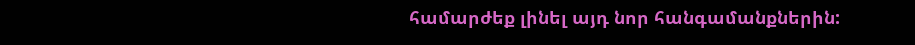համարժեք լինել այդ նոր հանգամանքներին: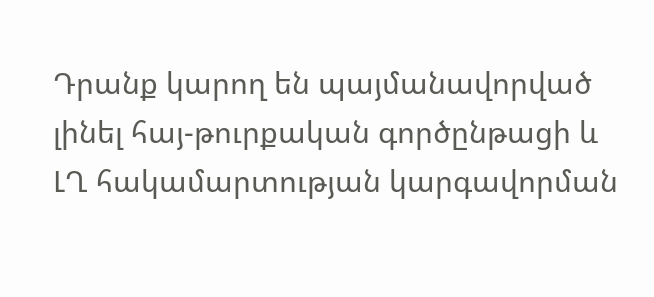Դրանք կարող են պայմանավորված լինել հայ-թուրքական գործընթացի և ԼՂ հակամարտության կարգավորման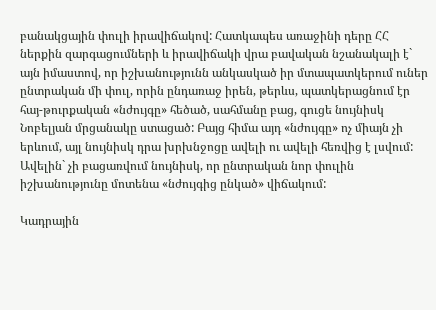բանակցային փուլի իրավիճակով: Հատկապես առաջինի դերը ՀՀ ներքին զարգացումների և իրավիճակի վրա բավական նշանակալի է` այն իմաստով, որ իշխանությունն անկասկած իր մտապատկերում ուներ ընտրական մի փուլ, որին ընդառաջ իրեն, թերևս, պատկերացնում էր հայ-թուրքական «նժույգը» հեծած, սահմանը բաց, գուցե նույնիսկ Նոբելյան մրցանակը ստացած: Բայց հիմա այդ «նժույգը» ոչ միայն չի երևում, այլ նույնիսկ դրա խրխնջոցը ավելի ու ավելի հեռվից է լսվում: Ավելին` չի բացառվում նույնիսկ, որ ընտրական նոր փուլին իշխանությունը մոտենա «նժույգից ընկած» վիճակում:

Կադրային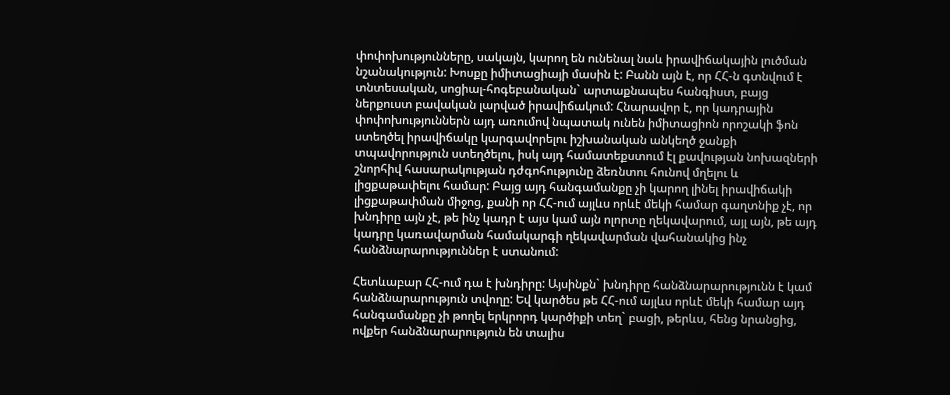փոփոխությունները, սակայն, կարող են ունենալ նաև իրավիճակային լուծման նշանակություն: Խոսքը իմիտացիայի մասին է: Բանն այն է, որ ՀՀ-ն գտնվում է տնտեսական, սոցիալ-հոգեբանական` արտաքնապես հանգիստ, բայց ներքուստ բավական լարված իրավիճակում: Հնարավոր է, որ կադրային փոփոխություններն այդ առումով նպատակ ունեն իմիտացիոն որոշակի ֆոն ստեղծել իրավիճակը կարգավորելու իշխանական անկեղծ ջանքի տպավորություն ստեղծելու, իսկ այդ համատեքստում էլ քավության նոխազների շնորհիվ հասարակության դժգոհությունը ձեռնտու հունով մղելու և լիցքաթափելու համար: Բայց այդ հանգամանքը չի կարող լինել իրավիճակի լիցքաթափման միջոց, քանի որ ՀՀ-ում այլևս որևէ մեկի համար գաղտնիք չէ, որ խնդիրը այն չէ, թե ինչ կադր է այս կամ այն ոլորտը ղեկավարում, այլ այն, թե այդ կադրը կառավարման համակարգի ղեկավարման վահանակից ինչ հանձնարարություններ է ստանում:

Հետևաբար ՀՀ-ում դա է խնդիրը: Այսինքն` խնդիրը հանձնարարությունն է կամ հանձնարարություն տվողը: Եվ կարծես թե ՀՀ-ում այլևս որևէ մեկի համար այդ հանգամանքը չի թողել երկրորդ կարծիքի տեղ` բացի, թերևս, հենց նրանցից, ովքեր հանձնարարություն են տալիս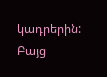կադրերին: Բայց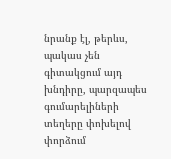նրանք էլ, թերևս, պակաս չեն գիտակցում այդ խնդիրը, պարզապես գումարելիների տեղերը փոխելով փորձում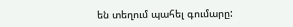են տեղում պահել գումարը: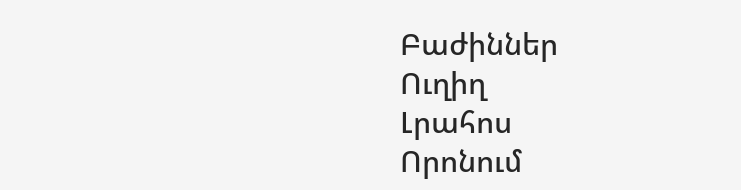Բաժիններ
Ուղիղ
Լրահոս
Որոնում